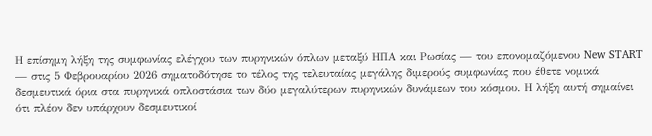Η επίσημη λήξη της συμφωνίας ελέγχου των πυρηνικών όπλων μεταξύ ΗΠΑ και Ρωσίας — του επονομαζόμενου New START — στις 5 Φεβρουαρίου 2026 σηματοδότησε το τέλος της τελευταίας μεγάλης διμερούς συμφωνίας που έθετε νομικά δεσμευτικά όρια στα πυρηνικά οπλοστάσια των δύο μεγαλύτερων πυρηνικών δυνάμεων του κόσμου. Η λήξη αυτή σημαίνει ότι πλέον δεν υπάρχουν δεσμευτικοί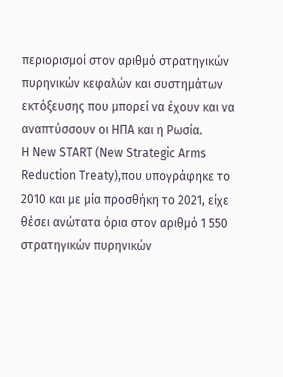περιορισμοί στον αριθμό στρατηγικών πυρηνικών κεφαλών και συστημάτων εκτόξευσης που μπορεί να έχουν και να αναπτύσσουν οι ΗΠΑ και η Ρωσία.
Η New START (New Strategic Arms Reduction Treaty),που υπογράφηκε το 2010 και με μία προσθήκη το 2021, είχε θέσει ανώτατα όρια στον αριθμό 1 550 στρατηγικών πυρηνικών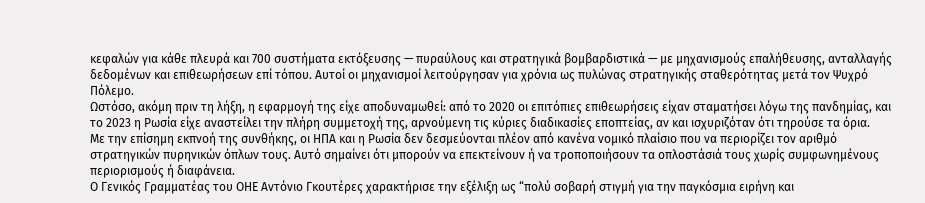κεφαλών για κάθε πλευρά και 700 συστήματα εκτόξευσης — πυραύλους και στρατηγικά βομβαρδιστικά — με μηχανισμούς επαλήθευσης, ανταλλαγής δεδομένων και επιθεωρήσεων επί τόπου. Αυτοί οι μηχανισμοί λειτούργησαν για χρόνια ως πυλώνας στρατηγικής σταθερότητας μετά τον Ψυχρό Πόλεμο.
Ωστόσο, ακόμη πριν τη λήξη, η εφαρμογή της είχε αποδυναμωθεί: από το 2020 οι επιτόπιες επιθεωρήσεις είχαν σταματήσει λόγω της πανδημίας, και το 2023 η Ρωσία είχε αναστείλει την πλήρη συμμετοχή της, αρνούμενη τις κύριες διαδικασίες εποπτείας, αν και ισχυριζόταν ότι τηρούσε τα όρια.
Με την επίσημη εκπνοή της συνθήκης, οι ΗΠΑ και η Ρωσία δεν δεσμεύονται πλέον από κανένα νομικό πλαίσιο που να περιορίζει τον αριθμό στρατηγικών πυρηνικών όπλων τους. Αυτό σημαίνει ότι μπορούν να επεκτείνουν ή να τροποποιήσουν τα οπλοστάσιά τους χωρίς συμφωνημένους περιορισμούς ή διαφάνεια.
Ο Γενικός Γραμματέας του ΟΗΕ Αντόνιο Γκουτέρες χαρακτήρισε την εξέλιξη ως “πολύ σοβαρή στιγμή για την παγκόσμια ειρήνη και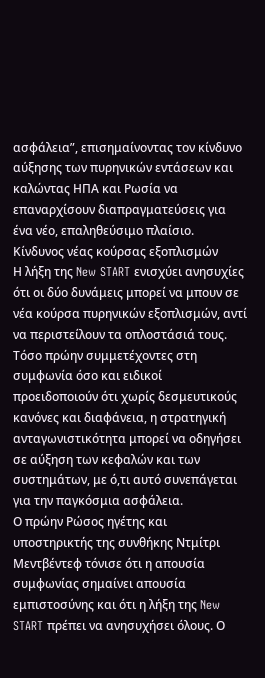ασφάλεια”, επισημαίνοντας τον κίνδυνο αύξησης των πυρηνικών εντάσεων και καλώντας ΗΠΑ και Ρωσία να επαναρχίσουν διαπραγματεύσεις για ένα νέο, επαληθεύσιμο πλαίσιο.
Κίνδυνος νέας κούρσας εξοπλισμών
Η λήξη της New START ενισχύει ανησυχίες ότι οι δύο δυνάμεις μπορεί να μπουν σε νέα κούρσα πυρηνικών εξοπλισμών, αντί να περιστείλουν τα οπλοστάσιά τους. Τόσο πρώην συμμετέχοντες στη συμφωνία όσο και ειδικοί προειδοποιούν ότι χωρίς δεσμευτικούς κανόνες και διαφάνεια, η στρατηγική ανταγωνιστικότητα μπορεί να οδηγήσει σε αύξηση των κεφαλών και των συστημάτων, με ό,τι αυτό συνεπάγεται για την παγκόσμια ασφάλεια.
Ο πρώην Ρώσος ηγέτης και υπoστηρικτής της συνθήκης Ντμίτρι Μεντβέντεφ τόνισε ότι η απουσία συμφωνίας σημαίνει απουσία εμπιστοσύνης και ότι η λήξη της New START πρέπει να ανησυχήσει όλους. Ο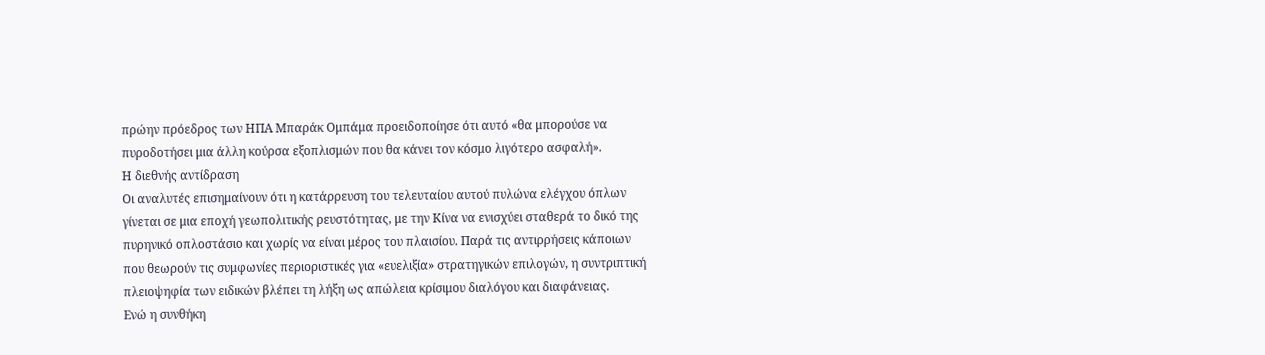πρώην πρόεδρος των ΗΠΑ Μπαράκ Ομπάμα προειδοποίησε ότι αυτό «θα μπορούσε να πυροδοτήσει μια άλλη κούρσα εξοπλισμών που θα κάνει τον κόσμο λιγότερο ασφαλή».
Η διεθνής αντίδραση
Οι αναλυτές επισημαίνουν ότι η κατάρρευση του τελευταίου αυτού πυλώνα ελέγχου όπλων γίνεται σε μια εποχή γεωπολιτικής ρευστότητας, με την Κίνα να ενισχύει σταθερά το δικό της πυρηνικό οπλοστάσιο και χωρίς να είναι μέρος του πλαισίου. Παρά τις αντιρρήσεις κάποιων που θεωρούν τις συμφωνίες περιοριστικές για «ευελιξία» στρατηγικών επιλογών, η συντριπτική πλειοψηφία των ειδικών βλέπει τη λήξη ως απώλεια κρίσιμου διαλόγου και διαφάνειας.
Ενώ η συνθήκη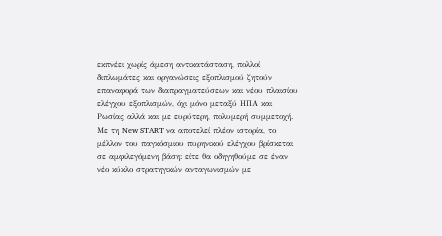εκπνέει χωρίς άμεση αντικατάσταση, πολλοί διπλωμάτες και οργανώσεις εξοπλισμού ζητούν επαναφορά των διαπραγματεύσεων και νέου πλαισίου ελέγχου εξοπλισμών, όχι μόνο μεταξύ ΗΠΑ και Ρωσίας αλλά και με ευρύτερη, πολυμερή συμμετοχή.
Με τη New START να αποτελεί πλέον ιστορία, το μέλλον του παγκόσμιου πυρηνικού ελέγχου βρίσκεται σε αμφιλεγόμενη βάση: είτε θα οδηγηθούμε σε έναν νέο κύκλο στρατηγικών ανταγωνισμών με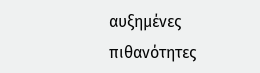αυξημένες πιθανότητες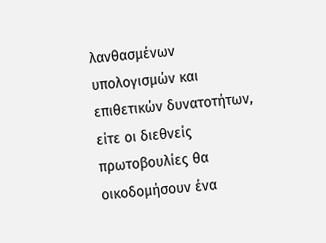λανθασμένων υπολογισμών και επιθετικών δυνατοτήτων, είτε οι διεθνείς πρωτοβουλίες θα οικοδομήσουν ένα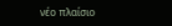νέο πλαίσιο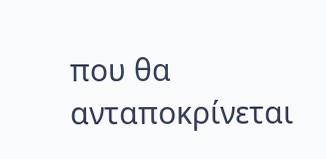που θα ανταποκρίνεται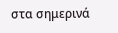στα σημερινά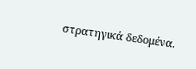στρατηγικά δεδομένα.